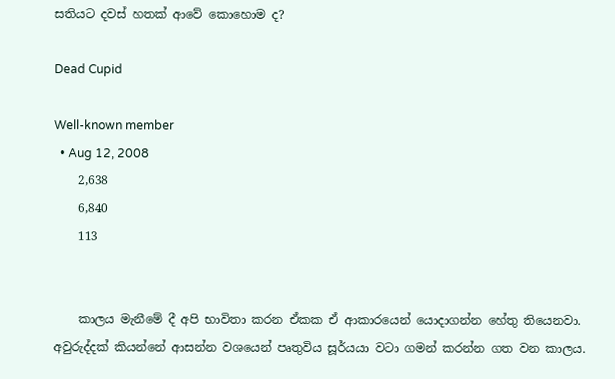සතියට දවස් හතක් ආවේ කොහොම ද?

Dead Cupid

Well-known member
  • Aug 12, 2008
    2,638
    6,840
    113


    කාලය මැනීමේ දී අපි භාවිතා කරන ඒකක ඒ ආකාරයෙන් යොදාගන්න හේතු තියෙනවා. අවුරුද්දක් කියන්නේ ආසන්න වශයෙන් පෘතුවිය සූර්යයා වටා ගමන් කරන්න ගත වන කාලය.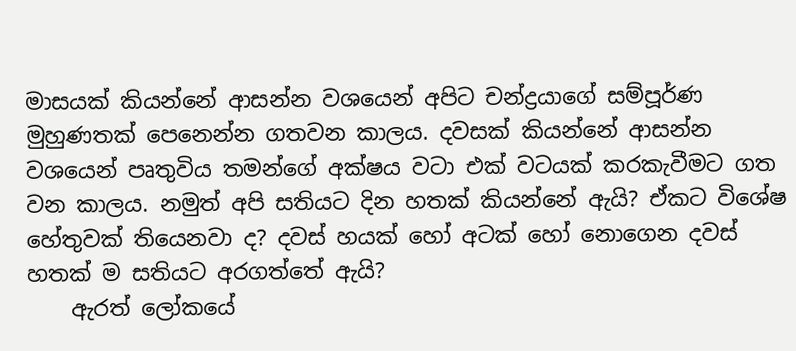මාසයක් කියන්නේ ආසන්න වශයෙන් අපිට චන්ද්‍රයාගේ සම්පූර්ණ මුහුණතක් පෙනෙන්න ගතවන කාලය. දවසක් කියන්නේ ආසන්න වශයෙන් පෘතුවිය තමන්ගේ අක්ෂය වටා එක් වටයක් කරකැවීමට ගත වන කාලය. නමුත් අපි සතියට දින හතක් කියන්නේ ඇයි? ඒකට විශේෂ හේතුවක් තියෙනවා ද? දවස් හයක් හෝ අටක් හෝ නොගෙන දවස් හතක් ම සතියට අරගත්තේ ඇයි?
    ඇරත් ලෝකයේ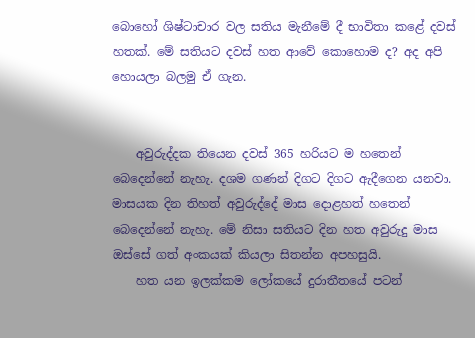බොහෝ ශිෂ්ටාචාර වල සතිය මැනීමේ දී භාවිතා කළේ දවස් හතක්. මේ සතියට දවස් හත ආවේ කොහොම ද? අද අපි හොයලා බලමු ඒ ගැන.


    අවුරුද්දක තියෙන දවස් 365 හරියට ම හතෙන් බෙදෙන්නේ නැහැ. දශම ගණන් දිගට දිගට ඇදීගෙන යනවා. මාසයක දින තිහත් අවුරුද්දේ මාස දොළහත් හතෙන් බෙදෙන්නේ නැහැ. මේ නිසා සතියට දින හත අවුරුදු මාස ඔස්සේ ගත් අංකයක් කියලා සිතන්න අපහසුයි.
    හත යන ඉලක්කම ලෝකයේ දුරාතීතයේ පටන්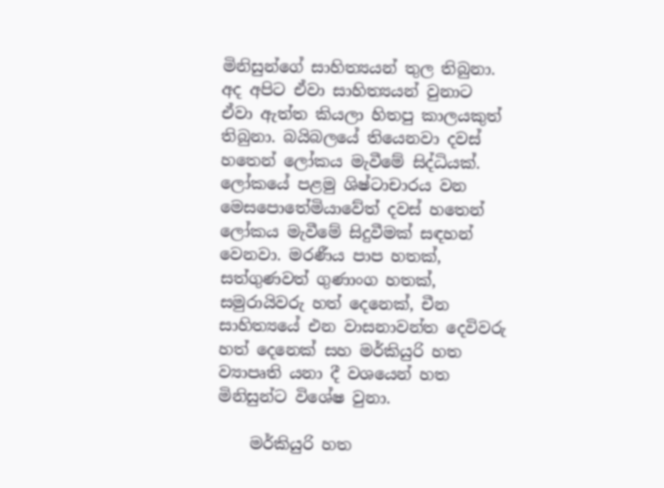මිනිසුන්ගේ සාහිත්‍යයන් තුල තිබුනා. අද අපිට ඒවා සාහිත්‍යයන් වුනාට ඒවා ඇත්ත කියලා හිතපු කාලයකුත් තිබුනා. බයිබලයේ තියෙනවා දවස් හතෙන් ලෝකය මැවීමේ සිද්ධියක්. ලෝකයේ පළමු ශිෂ්ටාචාරය වන මෙසපොතේමියාවේත් දවස් හතෙන් ලෝකය මැවීමේ සිදුවීමක් සඳහන් වෙනවා. මරණීය පාප හතක්, සත්ගුණවත් ගුණාංග හතක්, සමුරායිවරු හත් දෙනෙක්, චීන සාහිත්‍යයේ එන වාසනාවන්ත දෙවිවරු හත් දෙනෙක් සහ මර්කියුරි හත ව්‍යාපෘති යනා දී වශයෙන් හත මිනිසුන්ට විශේෂ වුනා.

    මර්කියුරි හත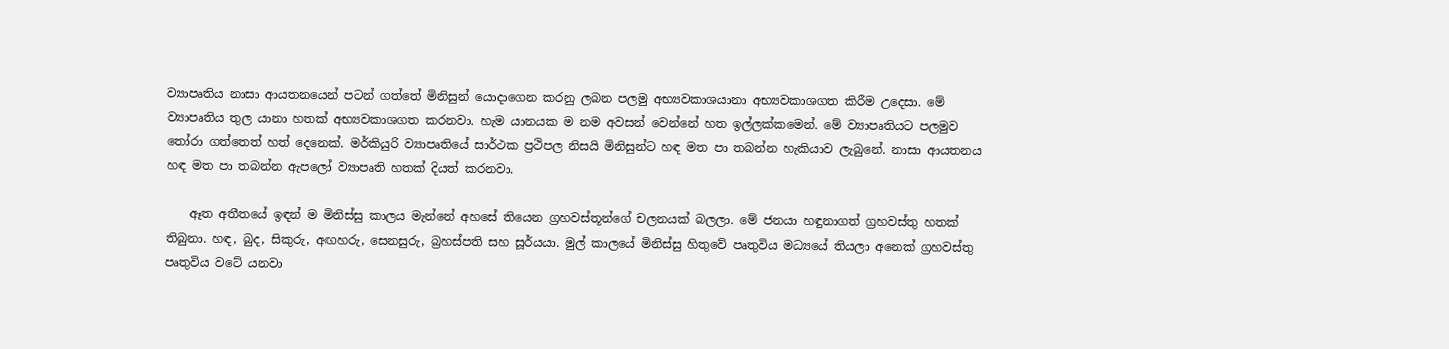ව්‍යාපෘතිය නාසා ආයතනයෙන් පටන් ගත්තේ මිනිසුන් යොදාගෙන කරනු ලබන පලමු අභ්‍යවකාශයානා අභ්‍යවකාශගත කිරීම උදෙසා. මේ ව්‍යාපෘතිය තුල යානා හතක් අභ්‍යවකාශගත කරනවා. හැම යානයක ම නම අවසන් වෙන්නේ හත ඉල්ලක්කමෙන්. මේ ව්‍යාපෘතියට පලමුව තෝරා ගත්තෙත් හත් දෙනෙක්. මර්කියුරි ව්‍යාපෘතියේ සාර්ථක ප්‍රථිපල නිසයි මිනිසුන්ට හඳ මත පා තබන්න හැකියාව ලැබුනේ. නාසා ආයතනය හඳ මත පා තබන්න ඇපලෝ ව්‍යාපෘති හතක් දියත් කරනවා.

    ඈත අතීතයේ ඉඳන් ම මිනිස්සු කාලය මැන්නේ අහසේ තියෙන ග්‍රහවස්තූන්ගේ චලනයක් බලලා. මේ ජනයා හඳුනාගත් ග්‍රහවස්තු හතක් තිබුනා. හඳ, බුද, සිකුරු, අඟහරු, සෙනසුරු, බ්‍රහස්පති සහ සූර්යයා. මුල් කාලයේ මිනිස්සු හිතුවේ පෘතුවිය මධ්‍යයේ තියලා අනෙක් ග්‍රහවස්තු පෘතුවිය වටේ යනවා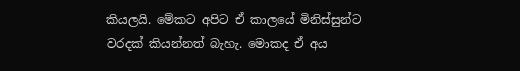කියලයි. මේකට අපිට ඒ කාලයේ මිනිස්සුන්ට වරදක් කියන්නත් බැහැ. මොකද ඒ අය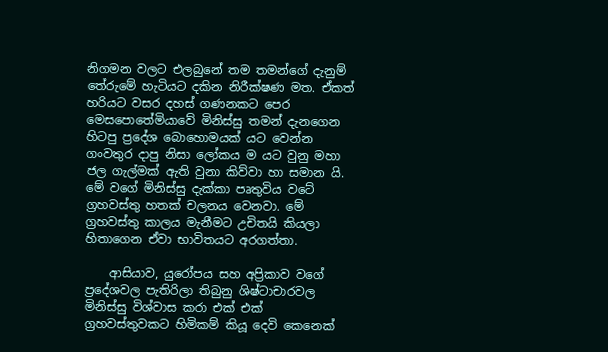නිගමන වලට එලබුනේ තම තමන්ගේ දැනුම් තේරුමේ හැටියට දකින නිරීක්ෂණ මත. ඒකත් හරියට වසර දහස් ගණනකට පෙර මෙසපොතේමියාවේ මිනිස්සු තමන් දැනගෙන හිටපු ප්‍රදේශ බොහොමයක් යට වෙන්න ගංවතුර දාපු නිසා ලෝකය ම යට වුනු මහා ජල ගැල්මක් ඇති වුනා කිව්වා හා සමාන යි. මේ වගේ මිනිස්සු දැක්කා පෘතුවිය වටේ ග්‍රහවස්තු හතක් චලනය වෙනවා. මේ ග්‍රහවස්තු කාලය මැනීමට උචිතයි කියලා හිතාගෙන ඒවා භාවිතයට අරගත්තා.

    ආසියාව, යුරෝපය සහ අප්‍රිකාව වගේ ප්‍රදේශවල පැතිරිලා තිබුනු ශිෂ්ටාචාරවල මිනිස්සු විශ්වාස කරා එක් එක් ග්‍රහවස්තුවකට හිමිකම් කියූ දෙවි කෙනෙක්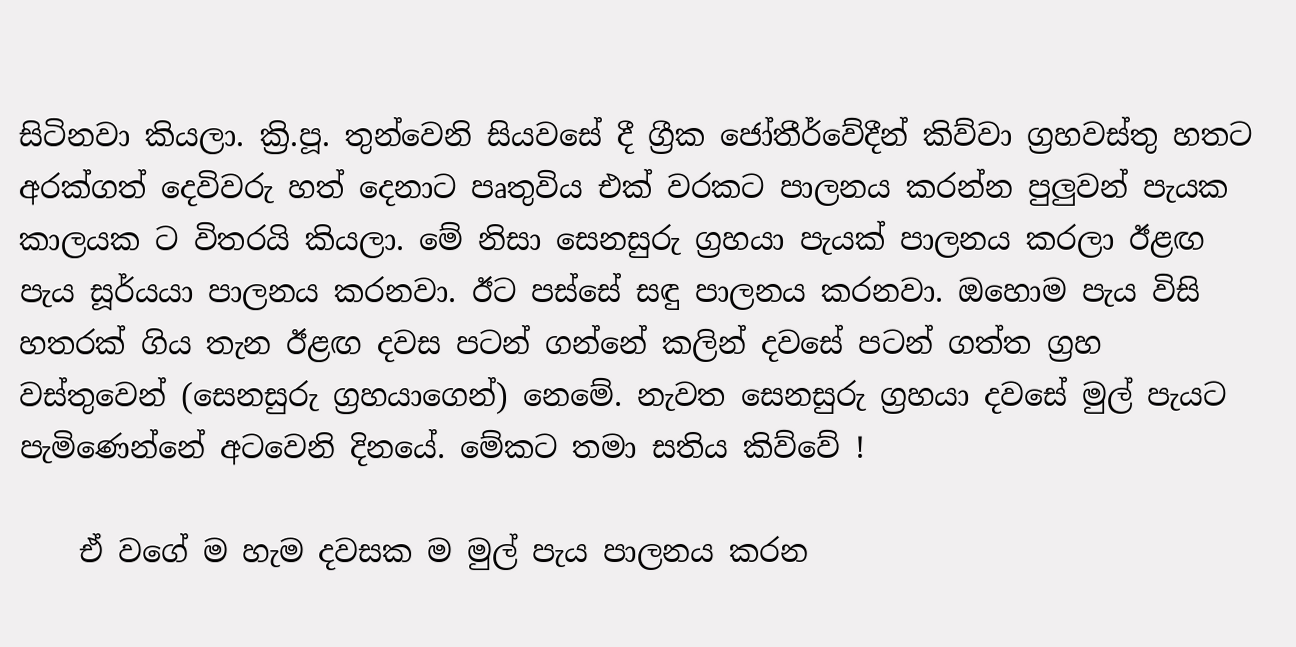සිටිනවා කියලා. ක්‍රි.පූ. තුන්වෙනි සියවසේ දී ග්‍රීක ජෝතීර්වේදීන් කිව්වා ග්‍රහවස්තු හතට අරක්ගත් දෙවිවරු හත් දෙනාට පෘතුවිය එක් වරකට පාලනය කරන්න පුලුවන් පැයක කාලයක ට විතරයි කියලා. මේ නිසා සෙනසුරු ග්‍රහයා පැයක් පාලනය කරලා ඊළඟ පැය සූර්යයා පාලනය කරනවා. ඊට පස්සේ සඳු පාලනය කරනවා. ඔහොම පැය විසි හතරක් ගිය තැන ඊළඟ දවස පටන් ගන්නේ කලින් දවසේ පටන් ගත්ත ග්‍රහ වස්තුවෙන් (සෙනසුරු ග්‍රහයාගෙන්) නෙමේ. නැවත සෙනසුරු ග්‍රහයා දවසේ මුල් පැයට පැමිණෙන්නේ අටවෙනි දිනයේ. මේකට තමා සතිය කිව්වේ !

    ඒ වගේ ම හැම දවසක ම මුල් පැය පාලනය කරන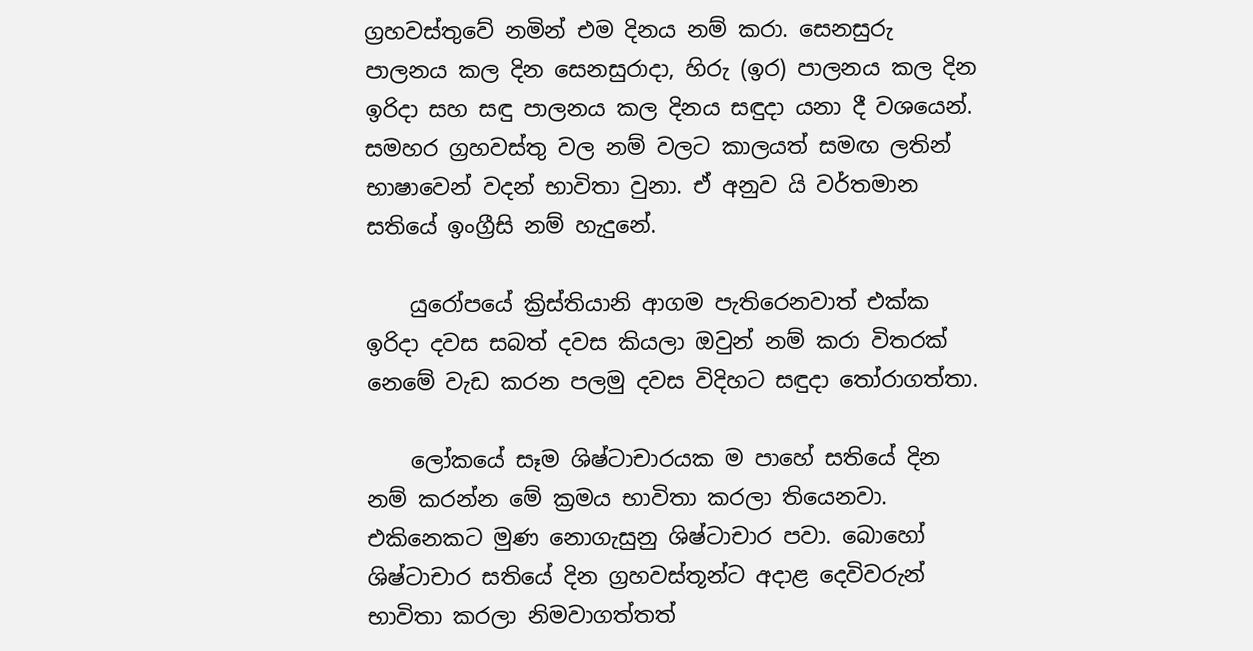ග්‍රහවස්තුවේ නමින් එම දිනය නම් කරා. සෙනසුරු පාලනය කල දින සෙනසුරාදා, හිරු (ඉර) පාලනය කල දින ඉරිදා සහ සඳු පාලනය කල දිනය සඳුදා යනා දී වශයෙන්. සමහර ග්‍රහවස්තු වල නම් වලට කාලයත් සමඟ ලතින් භාෂාවෙන් වදන් භාවිතා වුනා. ඒ අනුව යි වර්තමාන සතියේ ඉංග්‍රීසි නම් හැදුනේ.

    යුරෝපයේ ක්‍රිස්තියානි ආගම පැතිරෙනවාත් එක්ක ඉරිදා දවස සබත් දවස කියලා ඔවුන් නම් කරා විතරක් නෙමේ වැඩ කරන පලමු දවස විදිහට සඳුදා තෝරාගත්තා.

    ලෝකයේ සෑම ශිෂ්ටාචාරයක ම පාහේ සතියේ දින නම් කරන්න මේ ක්‍රමය භාවිතා කරලා තියෙනවා. එකිනෙකට මුණ නොගැසුනු ශිෂ්ටාචාර පවා. බොහෝ ශිෂ්ටාචාර සතියේ දින ග්‍රහවස්තූන්ට අදාළ දෙවිවරුන් භාවිතා කරලා නිමවාගත්තත්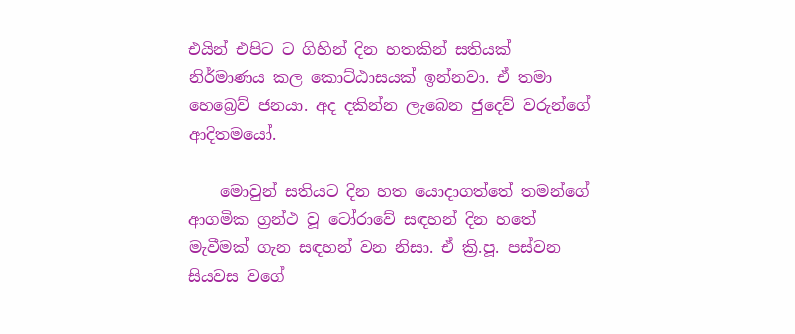එයින් එපිට ට ගිහින් දින හතකින් සතියක් නිර්මාණය කල කොට්ඨාසයක් ඉන්නවා. ඒ තමා හෙබ්‍රෙව් ජනයා. අද දකින්න ලැබෙන ජුදෙව් වරුන්ගේ ආදිතමයෝ.

    මොවුන් සතියට දින හත යොදාගත්තේ තමන්ගේ ආගමික ග්‍රන්ථ වූ ටෝරාවේ සඳහන් දින හතේ මැවීමක් ගැන සඳහන් වන නිසා. ඒ ක්‍රි.පූ. පස්වන සියවස වගේ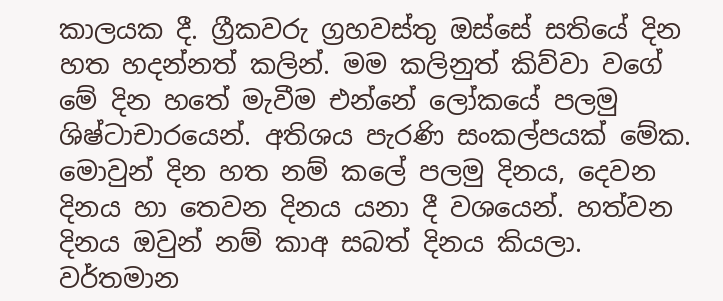කාලයක දී. ග්‍රීකවරු ග්‍රහවස්තු ඔස්සේ සතියේ දින හත හදන්නත් කලින්. මම කලිනුත් කිව්වා වගේ මේ දින හතේ මැවීම එන්නේ ලෝකයේ පලමු ශිෂ්ටාචාරයෙන්. අතිශය පැරණි සංකල්පයක් මේක. මොවුන් දින හත නම් කලේ පලමු දිනය, දෙවන දිනය හා තෙවන දිනය යනා දී වශයෙන්. හත්වන දිනය ඔවුන් නම් කාඅ සබත් දිනය කියලා. වර්තමාන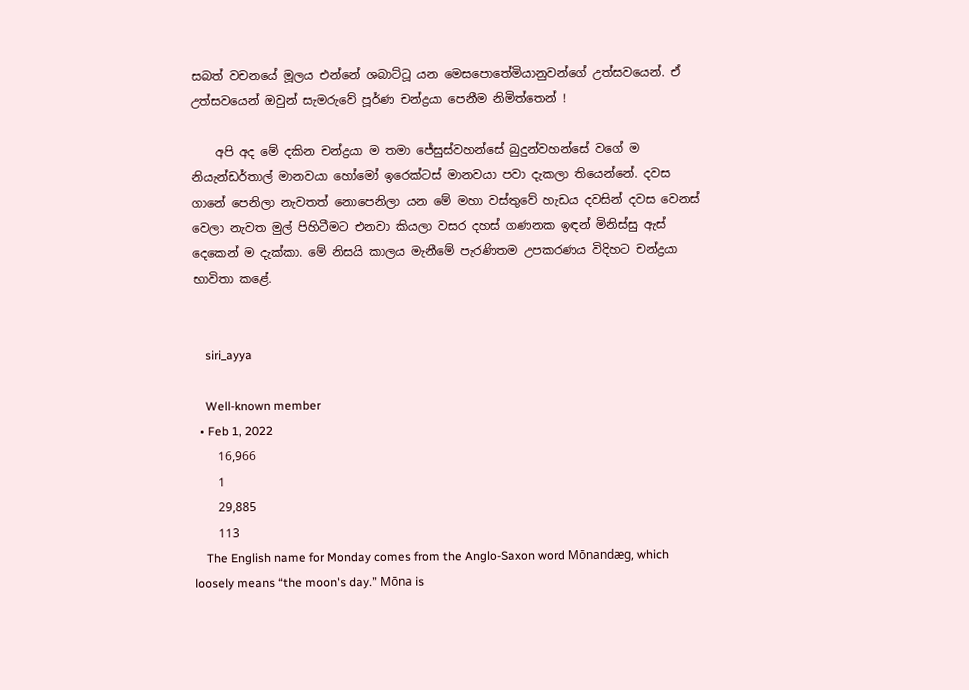සබත් වචනයේ මූලය එන්නේ ශබාට්ටූ යන මෙසපොතේමියානුවන්ගේ උත්සවයෙන්. ඒ උත්සවයෙන් ඔවුන් සැමරුවේ පූර්ණ චන්ද්‍රයා පෙනීම නිමිත්තෙන් !

    අපි අද මේ දකින චන්ද්‍රයා ම තමා ජේසුස්වහන්සේ බුදුන්වහන්සේ වගේ ම නියැන්ඩර්තාල් මානවයා හෝමෝ ඉරෙක්ටස් මානවයා පවා දැකලා තියෙන්නේ. දවස ගානේ පෙනිලා නැවතත් නොපෙනිලා යන මේ මහා වස්තුවේ හැඩය දවසින් දවස වෙනස් වෙලා නැවත මුල් පිහිටීමට එනවා කියලා වසර දහස් ගණනක ඉඳන් මිනිස්සු ඇස් දෙකෙන් ම දැක්කා. මේ නිසයි කාලය මැනීමේ පැරණිතම උපකරණය විදිහට චන්ද්‍රයා භාවිතා කළේ.


    siri_ayya

    Well-known member
  • Feb 1, 2022
    16,966
    1
    29,885
    113
    The English name for Monday comes from the Anglo-Saxon word Mōnandæg, which loosely means “the moon's day.” Mōna is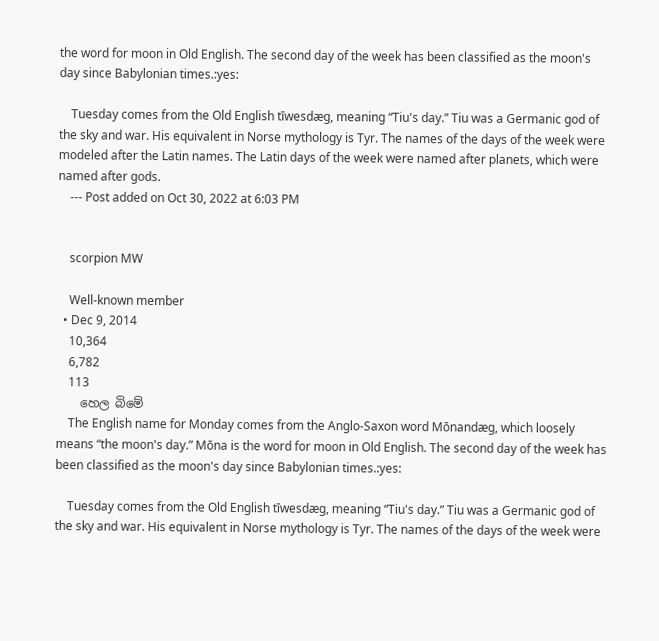the word for moon in Old English. The second day of the week has been classified as the moon's day since Babylonian times.:yes:

    Tuesday comes from the Old English tīwesdæg, meaning “Tiu's day.” Tiu was a Germanic god of the sky and war. His equivalent in Norse mythology is Tyr. The names of the days of the week were modeled after the Latin names. The Latin days of the week were named after planets, which were named after gods.
    --- Post added on Oct 30, 2022 at 6:03 PM


    scorpion MW

    Well-known member
  • Dec 9, 2014
    10,364
    6,782
    113
    හෙල බිමේ
    The English name for Monday comes from the Anglo-Saxon word Mōnandæg, which loosely means “the moon's day.” Mōna is the word for moon in Old English. The second day of the week has been classified as the moon's day since Babylonian times.:yes:

    Tuesday comes from the Old English tīwesdæg, meaning “Tiu's day.” Tiu was a Germanic god of the sky and war. His equivalent in Norse mythology is Tyr. The names of the days of the week were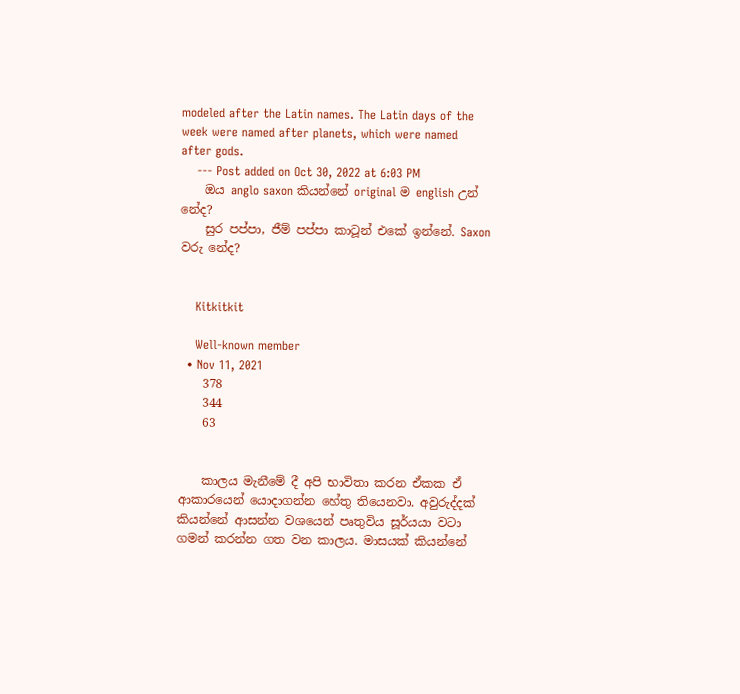modeled after the Latin names. The Latin days of the week were named after planets, which were named after gods.
    --- Post added on Oct 30, 2022 at 6:03 PM
    ඔය anglo saxon කියන්නේ original ම english උන් නේද?
    සුර පප්පා, ජීම් පප්පා කාටූන් එකේ ඉන්නේ. Saxon වරු නේද?


    Kitkitkit

    Well-known member
  • Nov 11, 2021
    378
    344
    63


    කාලය මැනීමේ දී අපි භාවිතා කරන ඒකක ඒ ආකාරයෙන් යොදාගන්න හේතු තියෙනවා. අවුරුද්දක් කියන්නේ ආසන්න වශයෙන් පෘතුවිය සූර්යයා වටා ගමන් කරන්න ගත වන කාලය. මාසයක් කියන්නේ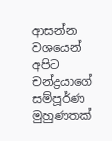ආසන්න වශයෙන් අපිට චන්ද්‍රයාගේ සම්පූර්ණ මුහුණතක්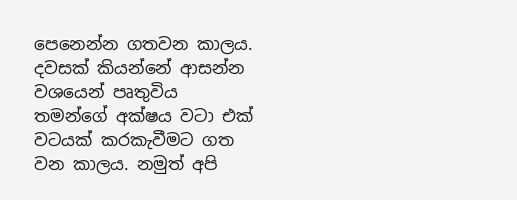පෙනෙන්න ගතවන කාලය. දවසක් කියන්නේ ආසන්න වශයෙන් පෘතුවිය තමන්ගේ අක්ෂය වටා එක් වටයක් කරකැවීමට ගත වන කාලය. නමුත් අපි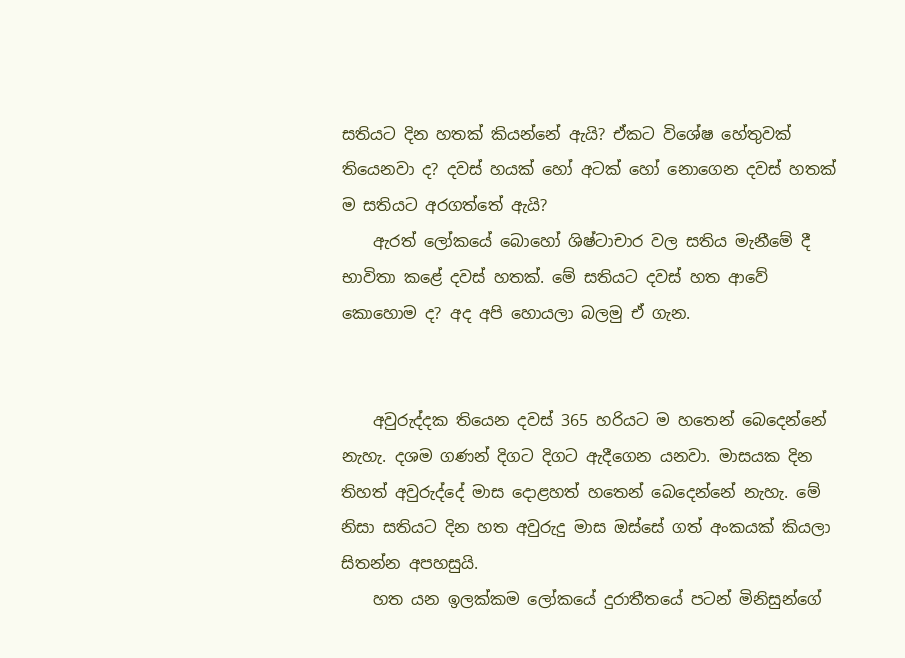සතියට දින හතක් කියන්නේ ඇයි? ඒකට විශේෂ හේතුවක් තියෙනවා ද? දවස් හයක් හෝ අටක් හෝ නොගෙන දවස් හතක් ම සතියට අරගත්තේ ඇයි?
    ඇරත් ලෝකයේ බොහෝ ශිෂ්ටාචාර වල සතිය මැනීමේ දී භාවිතා කළේ දවස් හතක්. මේ සතියට දවස් හත ආවේ කොහොම ද? අද අපි හොයලා බලමු ඒ ගැන.


    අවුරුද්දක තියෙන දවස් 365 හරියට ම හතෙන් බෙදෙන්නේ නැහැ. දශම ගණන් දිගට දිගට ඇදීගෙන යනවා. මාසයක දින තිහත් අවුරුද්දේ මාස දොළහත් හතෙන් බෙදෙන්නේ නැහැ. මේ නිසා සතියට දින හත අවුරුදු මාස ඔස්සේ ගත් අංකයක් කියලා සිතන්න අපහසුයි.
    හත යන ඉලක්කම ලෝකයේ දුරාතීතයේ පටන් මිනිසුන්ගේ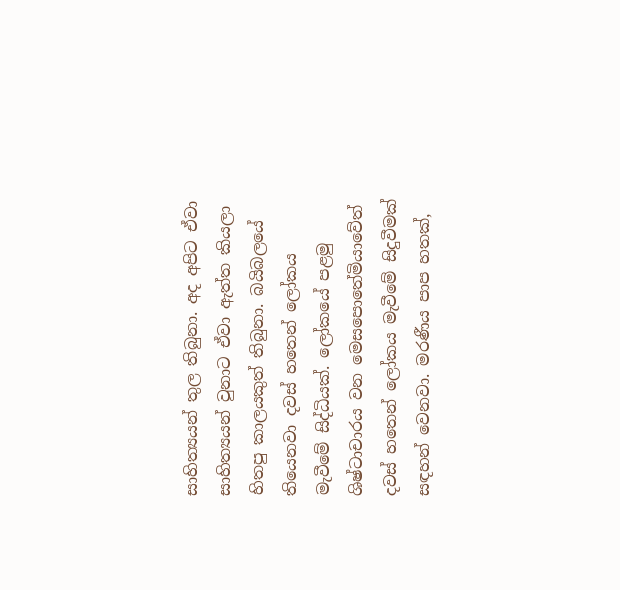සාහිත්‍යයන් තුල තිබුනා. අද අපිට ඒවා සාහිත්‍යයන් වුනාට ඒවා ඇත්ත කියලා හිතපු කාලයකුත් තිබුනා. බයිබලයේ තියෙනවා දවස් හතෙන් ලෝකය මැවීමේ සිද්ධියක්. ලෝකයේ පළමු ශිෂ්ටාචාරය වන මෙසපොතේමියාවේත් දවස් හතෙන් ලෝකය මැවීමේ සිදුවීමක් සඳහන් වෙනවා. මරණීය පාප හතක්,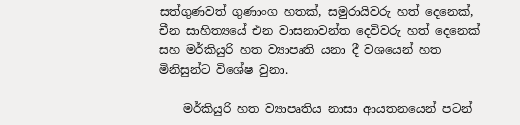සත්ගුණවත් ගුණාංග හතක්, සමුරායිවරු හත් දෙනෙක්, චීන සාහිත්‍යයේ එන වාසනාවන්ත දෙවිවරු හත් දෙනෙක් සහ මර්කියුරි හත ව්‍යාපෘති යනා දී වශයෙන් හත මිනිසුන්ට විශේෂ වුනා.

    මර්කියුරි හත ව්‍යාපෘතිය නාසා ආයතනයෙන් පටන්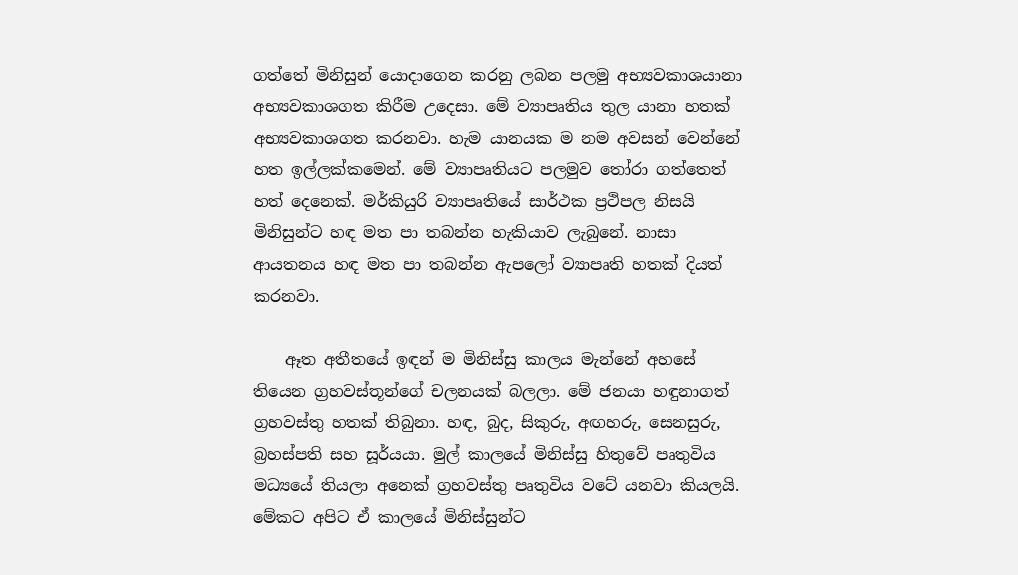ගත්තේ මිනිසුන් යොදාගෙන කරනු ලබන පලමු අභ්‍යවකාශයානා අභ්‍යවකාශගත කිරීම උදෙසා. මේ ව්‍යාපෘතිය තුල යානා හතක් අභ්‍යවකාශගත කරනවා. හැම යානයක ම නම අවසන් වෙන්නේ හත ඉල්ලක්කමෙන්. මේ ව්‍යාපෘතියට පලමුව තෝරා ගත්තෙත් හත් දෙනෙක්. මර්කියුරි ව්‍යාපෘතියේ සාර්ථක ප්‍රථිපල නිසයි මිනිසුන්ට හඳ මත පා තබන්න හැකියාව ලැබුනේ. නාසා ආයතනය හඳ මත පා තබන්න ඇපලෝ ව්‍යාපෘති හතක් දියත් කරනවා.

    ඈත අතීතයේ ඉඳන් ම මිනිස්සු කාලය මැන්නේ අහසේ තියෙන ග්‍රහවස්තූන්ගේ චලනයක් බලලා. මේ ජනයා හඳුනාගත් ග්‍රහවස්තු හතක් තිබුනා. හඳ, බුද, සිකුරු, අඟහරු, සෙනසුරු, බ්‍රහස්පති සහ සූර්යයා. මුල් කාලයේ මිනිස්සු හිතුවේ පෘතුවිය මධ්‍යයේ තියලා අනෙක් ග්‍රහවස්තු පෘතුවිය වටේ යනවා කියලයි. මේකට අපිට ඒ කාලයේ මිනිස්සුන්ට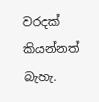වරදක් කියන්නත් බැහැ.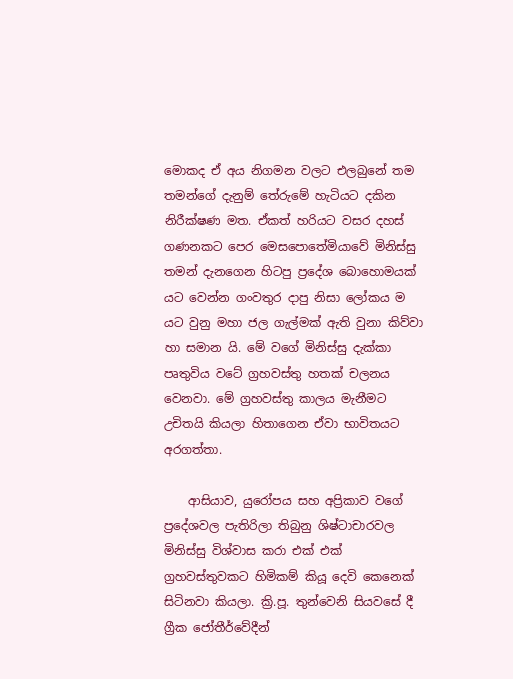මොකද ඒ අය නිගමන වලට එලබුනේ තම තමන්ගේ දැනුම් තේරුමේ හැටියට දකින නිරීක්ෂණ මත. ඒකත් හරියට වසර දහස් ගණනකට පෙර මෙසපොතේමියාවේ මිනිස්සු තමන් දැනගෙන හිටපු ප්‍රදේශ බොහොමයක් යට වෙන්න ගංවතුර දාපු නිසා ලෝකය ම යට වුනු මහා ජල ගැල්මක් ඇති වුනා කිව්වා හා සමාන යි. මේ වගේ මිනිස්සු දැක්කා පෘතුවිය වටේ ග්‍රහවස්තු හතක් චලනය වෙනවා. මේ ග්‍රහවස්තු කාලය මැනීමට උචිතයි කියලා හිතාගෙන ඒවා භාවිතයට අරගත්තා.

    ආසියාව, යුරෝපය සහ අප්‍රිකාව වගේ ප්‍රදේශවල පැතිරිලා තිබුනු ශිෂ්ටාචාරවල මිනිස්සු විශ්වාස කරා එක් එක් ග්‍රහවස්තුවකට හිමිකම් කියූ දෙවි කෙනෙක් සිටිනවා කියලා. ක්‍රි.පූ. තුන්වෙනි සියවසේ දී ග්‍රීක ජෝතීර්වේදීන්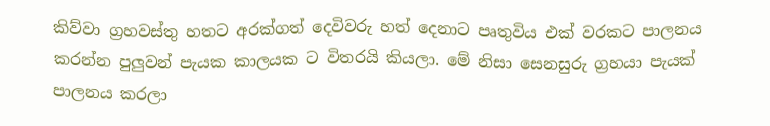කිව්වා ග්‍රහවස්තු හතට අරක්ගත් දෙවිවරු හත් දෙනාට පෘතුවිය එක් වරකට පාලනය කරන්න පුලුවන් පැයක කාලයක ට විතරයි කියලා. මේ නිසා සෙනසුරු ග්‍රහයා පැයක් පාලනය කරලා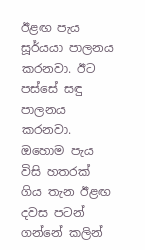ඊළඟ පැය සූර්යයා පාලනය කරනවා. ඊට පස්සේ සඳු පාලනය කරනවා. ඔහොම පැය විසි හතරක් ගිය තැන ඊළඟ දවස පටන් ගන්නේ කලින්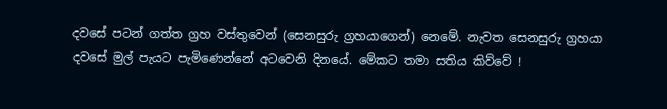දවසේ පටන් ගත්ත ග්‍රහ වස්තුවෙන් (සෙනසුරු ග්‍රහයාගෙන්) නෙමේ. නැවත සෙනසුරු ග්‍රහයා දවසේ මුල් පැයට පැමිණෙන්නේ අටවෙනි දිනයේ. මේකට තමා සතිය කිව්වේ !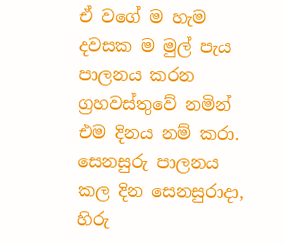ඒ වගේ ම හැම දවසක ම මුල් පැය පාලනය කරන ග්‍රහවස්තුවේ නමින් එම දිනය නම් කරා. සෙනසුරු පාලනය කල දින සෙනසුරාදා, හිරු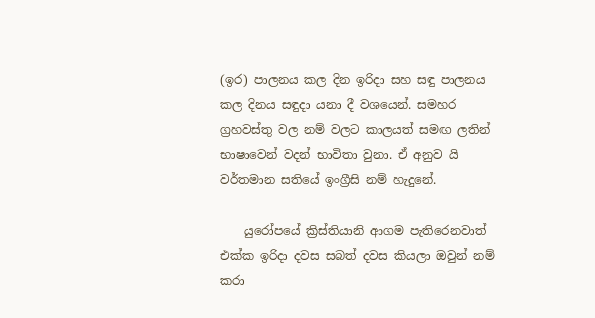(ඉර) පාලනය කල දින ඉරිදා සහ සඳු පාලනය කල දිනය සඳුදා යනා දී වශයෙන්. සමහර ග්‍රහවස්තු වල නම් වලට කාලයත් සමඟ ලතින් භාෂාවෙන් වදන් භාවිතා වුනා. ඒ අනුව යි වර්තමාන සතියේ ඉංග්‍රීසි නම් හැදුනේ.

    යුරෝපයේ ක්‍රිස්තියානි ආගම පැතිරෙනවාත් එක්ක ඉරිදා දවස සබත් දවස කියලා ඔවුන් නම් කරා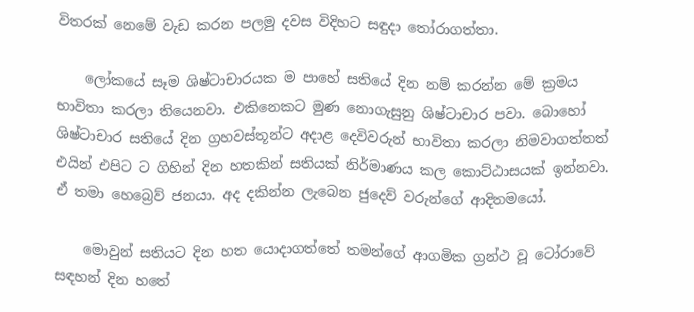විතරක් නෙමේ වැඩ කරන පලමු දවස විදිහට සඳුදා තෝරාගත්තා.

    ලෝකයේ සෑම ශිෂ්ටාචාරයක ම පාහේ සතියේ දින නම් කරන්න මේ ක්‍රමය භාවිතා කරලා තියෙනවා. එකිනෙකට මුණ නොගැසුනු ශිෂ්ටාචාර පවා. බොහෝ ශිෂ්ටාචාර සතියේ දින ග්‍රහවස්තූන්ට අදාළ දෙවිවරුන් භාවිතා කරලා නිමවාගත්තත් එයින් එපිට ට ගිහින් දින හතකින් සතියක් නිර්මාණය කල කොට්ඨාසයක් ඉන්නවා. ඒ තමා හෙබ්‍රෙව් ජනයා. අද දකින්න ලැබෙන ජුදෙව් වරුන්ගේ ආදිතමයෝ.

    මොවුන් සතියට දින හත යොදාගත්තේ තමන්ගේ ආගමික ග්‍රන්ථ වූ ටෝරාවේ සඳහන් දින හතේ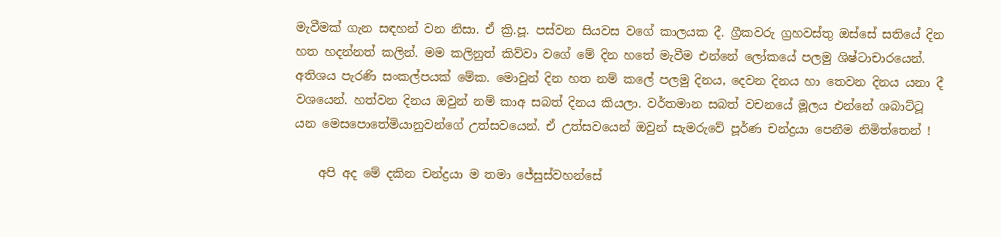මැවීමක් ගැන සඳහන් වන නිසා. ඒ ක්‍රි.පූ. පස්වන සියවස වගේ කාලයක දී. ග්‍රීකවරු ග්‍රහවස්තු ඔස්සේ සතියේ දින හත හදන්නත් කලින්. මම කලිනුත් කිව්වා වගේ මේ දින හතේ මැවීම එන්නේ ලෝකයේ පලමු ශිෂ්ටාචාරයෙන්. අතිශය පැරණි සංකල්පයක් මේක. මොවුන් දින හත නම් කලේ පලමු දිනය, දෙවන දිනය හා තෙවන දිනය යනා දී වශයෙන්. හත්වන දිනය ඔවුන් නම් කාඅ සබත් දිනය කියලා. වර්තමාන සබත් වචනයේ මූලය එන්නේ ශබාට්ටූ යන මෙසපොතේමියානුවන්ගේ උත්සවයෙන්. ඒ උත්සවයෙන් ඔවුන් සැමරුවේ පූර්ණ චන්ද්‍රයා පෙනීම නිමිත්තෙන් !

    අපි අද මේ දකින චන්ද්‍රයා ම තමා ජේසුස්වහන්සේ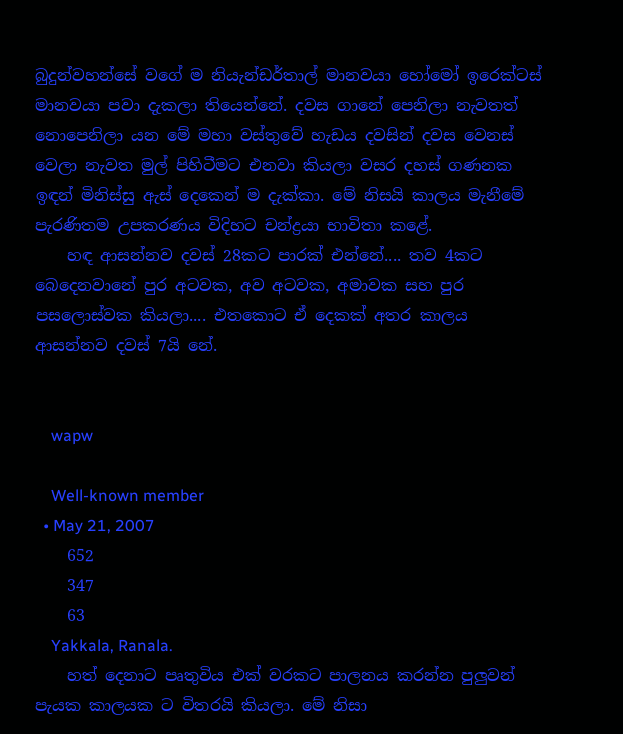බුදුන්වහන්සේ වගේ ම නියැන්ඩර්තාල් මානවයා හෝමෝ ඉරෙක්ටස් මානවයා පවා දැකලා තියෙන්නේ. දවස ගානේ පෙනිලා නැවතත් නොපෙනිලා යන මේ මහා වස්තුවේ හැඩය දවසින් දවස වෙනස් වෙලා නැවත මුල් පිහිටීමට එනවා කියලා වසර දහස් ගණනක ඉඳන් මිනිස්සු ඇස් දෙකෙන් ම දැක්කා. මේ නිසයි කාලය මැනීමේ පැරණිතම උපකරණය විදිහට චන්ද්‍රයා භාවිතා කළේ.
    හඳ ආසන්නව දවස් 28කට පාරක් එන්නේ.... තව 4කට බෙදෙනවානේ පුර අටවක, අව අටවක, අමාවක සහ පුර පසලොස්වක කියලා.... එතකොට ඒ දෙකක් අතර කාලය ආසන්නව දවස් 7යි නේ.


    wapw

    Well-known member
  • May 21, 2007
    652
    347
    63
    Yakkala, Ranala.
    හත් දෙනාට පෘතුවිය එක් වරකට පාලනය කරන්න පුලුවන් පැයක කාලයක ට විතරයි කියලා. මේ නිසා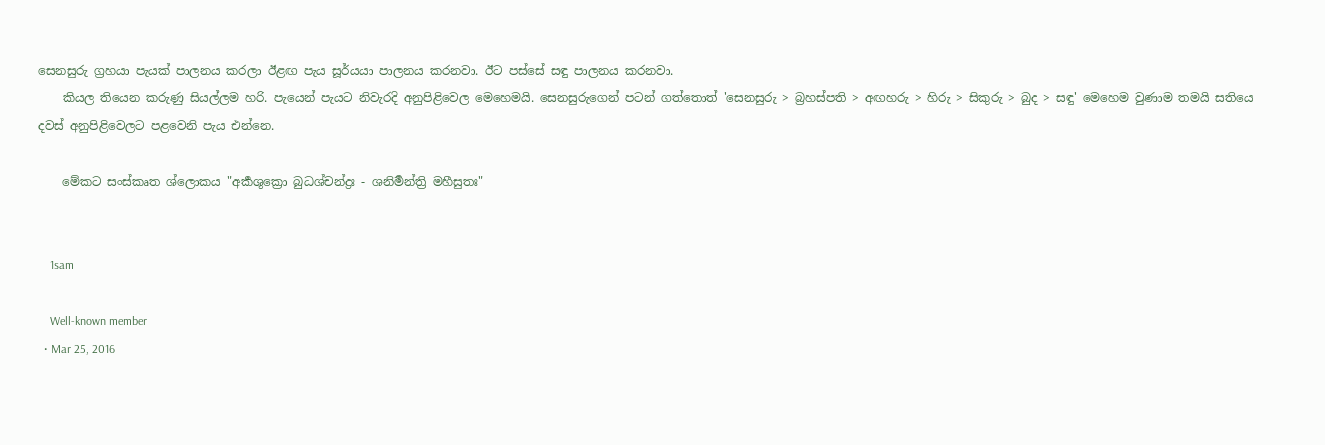සෙනසුරු ග්‍රහයා පැයක් පාලනය කරලා ඊළඟ පැය සූර්යයා පාලනය කරනවා. ඊට පස්සේ සඳු පාලනය කරනවා.
    කියල තියෙන කරුණු සියල්ලම හරි. පැයෙන් පැයට නිවැරදි අනුපිළිවෙල මෙහෙමයි. සෙනසුරුගෙන් පටන් ගත්තොත් 'සෙනසුරු > බ්‍රහස්පති > අඟහරු > හිරු > සිකුරු > බුද > සඳු' මෙහෙම වුණාම තමයි සතියෙ දවස් අනුපිළිවෙලට පළවෙනි පැය එන්නෙ.

    මේකට සංස්කෘත ශ්ලොකය "අර්‍කශුක්‍රො බුධශ්චන්ද්‍රඃ - ශනිර්‍මන්ත්‍රි මහීසුතඃ"


    1sam

    Well-known member
  • Mar 25, 2016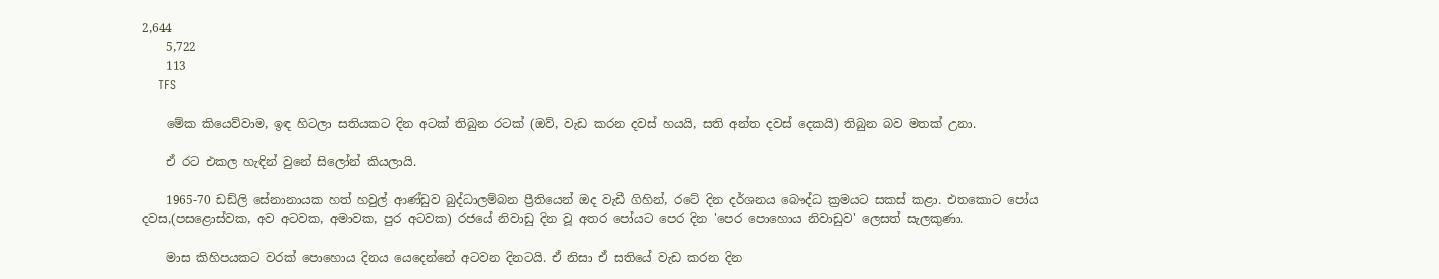2,644
    5,722
    113
    TFS

    මේක කියෙව්වාම, ඉඳ හිටලා සතියකට දින අටක් තිබුන රටක් (ඔව්, වැඩ කරන දවස් හයයි, සති අන්ත දවස් දෙකයි) තිබුන බව මතක් උනා.

    ඒ රට එකල හැඳින් වුනේ සිලෝන් කියලායි.

    1965-70 ඩඩ්ලි සේනානායක හත් හවුල් ආණ්ඩුව බුද්ධාලම්බන ප්‍රීතියෙන් ඔද වැඩී ගිහින්, රටේ දින දර්ශනය බෞද්ධ ක්‍රමයට සකස් කළා. එතකොට පෝය දවස,(පසළොස්වක, අව අටවක, අමාවක, පුර අටවක) රජයේ නිවාඩු දින වූ අතර පෝයට පෙර දින 'පෙර පොහොය නිවාඩුව' ලෙසත් සැලකුණා.

    මාස කිහිපයකට වරක් පොහොය දිනය යෙදෙන්නේ අටවන දිනටයි. ඒ නිසා ඒ සතියේ වැඩ කරන දින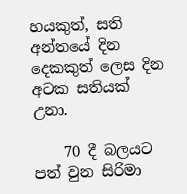හයකුත්, සති අන්තයේ දින දෙකකුත් ලෙස දින අටක සතියක් උනා.

    70 දී බලයට පත් වුන සිරිමා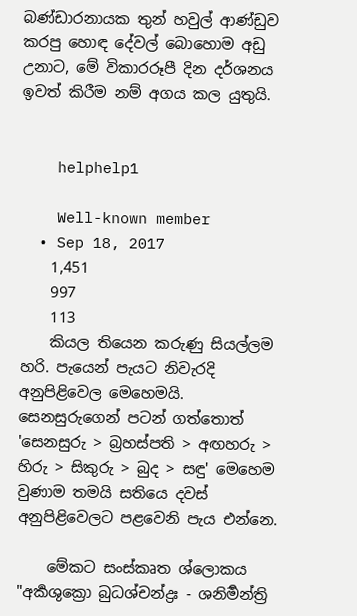බණ්ඩාරනායක තුන් හවුල් ආණ්ඩුව කරපු හොඳ දේවල් බොහොම අඩු උනාට, මේ විකාරරූපී දින දර්ශනය ඉවත් කිරීම නම් අගය කල යුතුයි.


    helphelp1

    Well-known member
  • Sep 18, 2017
    1,451
    997
    113
    කියල තියෙන කරුණු සියල්ලම හරි. පැයෙන් පැයට නිවැරදි අනුපිළිවෙල මෙහෙමයි. සෙනසුරුගෙන් පටන් ගත්තොත් 'සෙනසුරු > බ්‍රහස්පති > අඟහරු > හිරු > සිකුරු > බුද > සඳු' මෙහෙම වුණාම තමයි සතියෙ දවස් අනුපිළිවෙලට පළවෙනි පැය එන්නෙ.

    මේකට සංස්කෘත ශ්ලොකය "අර්‍කශුක්‍රො බුධශ්චන්ද්‍රඃ - ශනිර්‍මන්ත්‍රි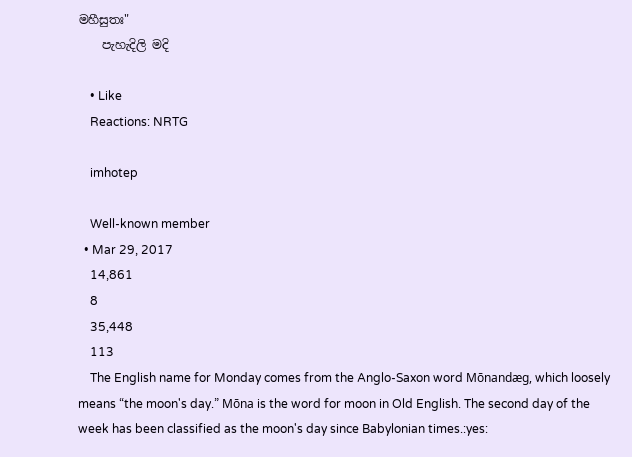මහීසුතඃ"
    පැහැදිලි මදි

    • Like
    Reactions: NRTG

    imhotep

    Well-known member
  • Mar 29, 2017
    14,861
    8
    35,448
    113
    The English name for Monday comes from the Anglo-Saxon word Mōnandæg, which loosely means “the moon's day.” Mōna is the word for moon in Old English. The second day of the week has been classified as the moon's day since Babylonian times.:yes: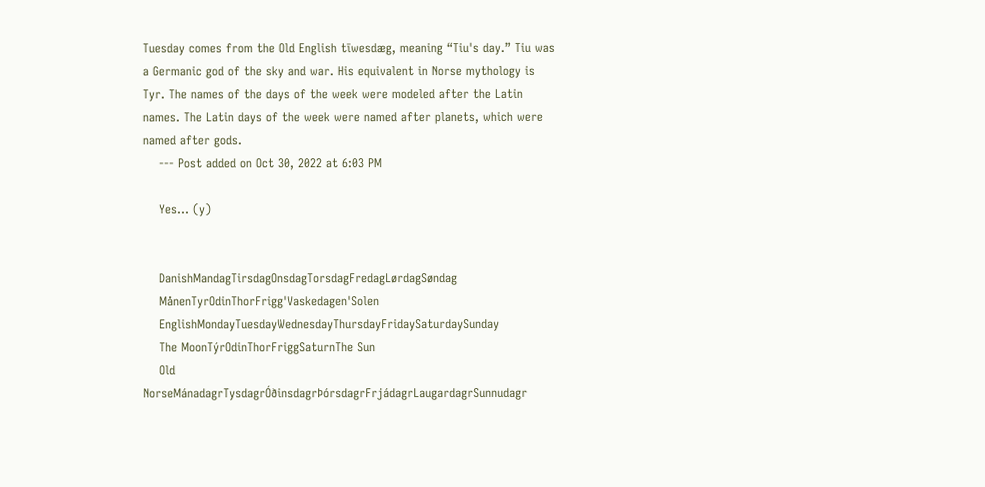Tuesday comes from the Old English tīwesdæg, meaning “Tiu's day.” Tiu was a Germanic god of the sky and war. His equivalent in Norse mythology is Tyr. The names of the days of the week were modeled after the Latin names. The Latin days of the week were named after planets, which were named after gods.
    --- Post added on Oct 30, 2022 at 6:03 PM

    Yes... (y)


    DanishMandagTirsdagOnsdagTorsdagFredagLørdagSøndag
    MånenTyrOdinThorFrigg'Vaskedagen'Solen
    EnglishMondayTuesdayWednesdayThursdayFridaySaturdaySunday
    The MoonTýrOdinThorFriggSaturnThe Sun
    Old NorseMánadagrTysdagrÓðinsdagrÞórsdagrFrjádagrLaugardagrSunnudagr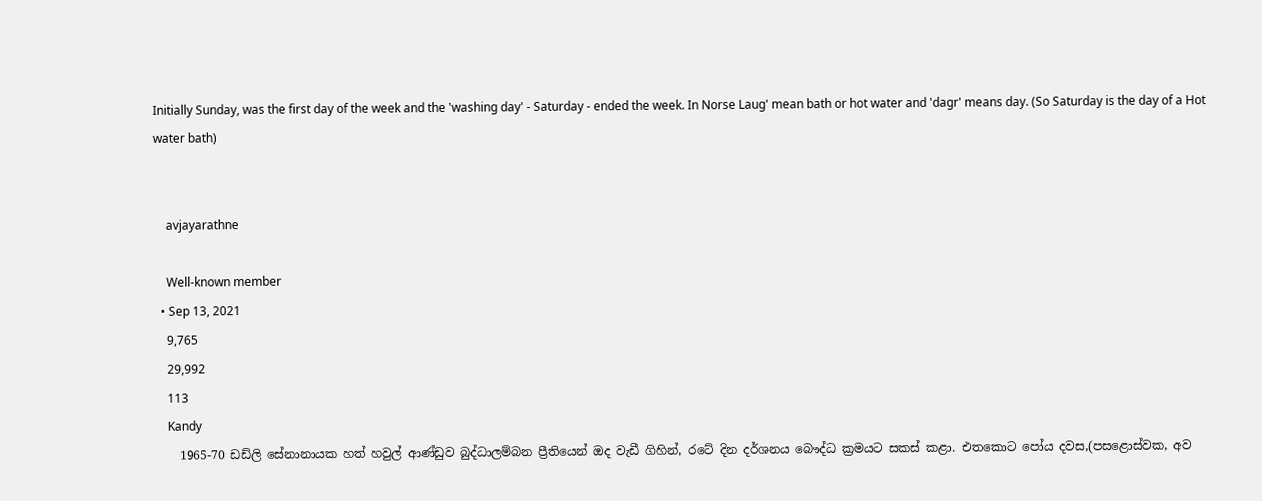Initially Sunday, was the first day of the week and the 'washing day' - Saturday - ended the week. In Norse Laug' mean bath or hot water and 'dagr' means day. (So Saturday is the day of a Hot water bath)


    avjayarathne

    Well-known member
  • Sep 13, 2021
    9,765
    29,992
    113
    Kandy
    1965-70 ඩඩ්ලි සේනානායක හත් හවුල් ආණ්ඩුව බුද්ධාලම්බන ප්‍රීතියෙන් ඔද වැඩී ගිහින්, රටේ දින දර්ශනය බෞද්ධ ක්‍රමයට සකස් කළා. එතකොට පෝය දවස,(පසළොස්වක, අව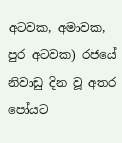අටවක, අමාවක, පුර අටවක) රජයේ නිවාඩු දින වූ අතර පෝයට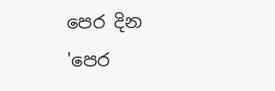පෙර දින 'පෙර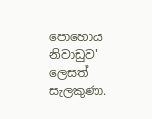පොහොය නිවාඩුව' ලෙසත් සැලකුණා.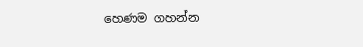හෙණම ගහන්න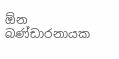ඕන බණ්ඩාරනායක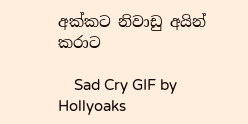අක්කට නිවාඩු අයින් කරාට

    Sad Cry GIF by Hollyoaks